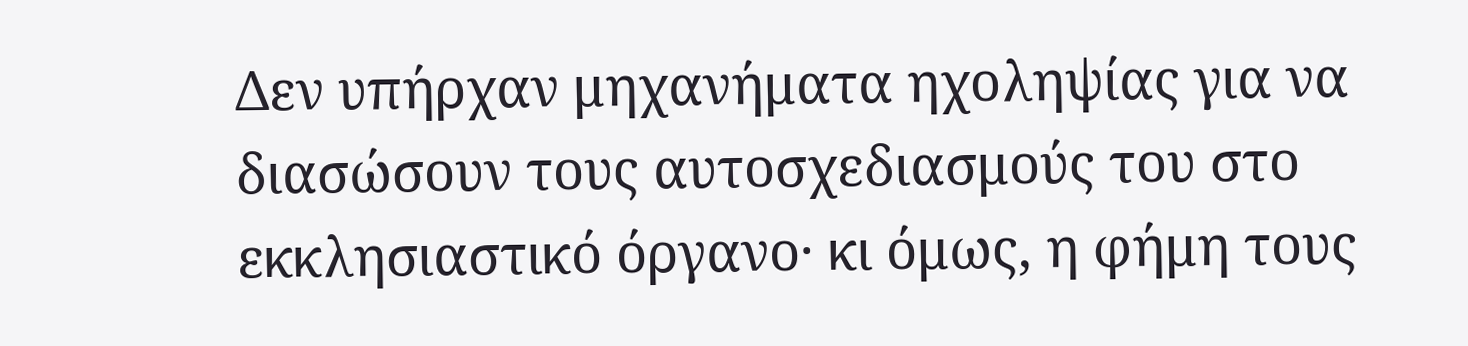Δεν υπήρχαν μηχανήματα ηχοληψίας για να διασώσουν τους αυτοσχεδιασμούς του στο εκκλησιαστικό όργανο· κι όμως, η φήμη τους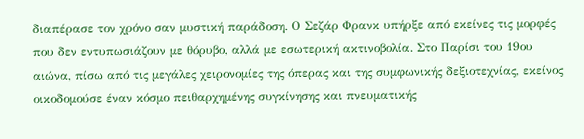διαπέρασε τον χρόνο σαν μυστική παράδοση. Ο Σεζάρ Φρανκ υπήρξε από εκείνες τις μορφές που δεν εντυπωσιάζουν με θόρυβο, αλλά με εσωτερική ακτινοβολία. Στο Παρίσι του 19ου αιώνα, πίσω από τις μεγάλες χειρονομίες της όπερας και της συμφωνικής δεξιοτεχνίας, εκείνος οικοδομούσε έναν κόσμο πειθαρχημένης συγκίνησης και πνευματικής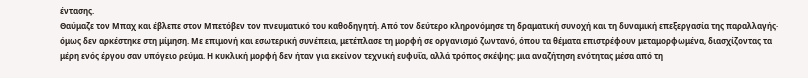έντασης.
Θαύμαζε τον Μπαχ και έβλεπε στον Μπετόβεν τον πνευματικό του καθοδηγητή. Από τον δεύτερο κληρονόμησε τη δραματική συνοχή και τη δυναμική επεξεργασία της παραλλαγής· όμως δεν αρκέστηκε στη μίμηση. Με επιμονή και εσωτερική συνέπεια, μετέπλασε τη μορφή σε οργανισμό ζωντανό, όπου τα θέματα επιστρέφουν μεταμορφωμένα, διασχίζοντας τα μέρη ενός έργου σαν υπόγειο ρεύμα. Η κυκλική μορφή δεν ήταν για εκείνον τεχνική ευφυΐα, αλλά τρόπος σκέψης: μια αναζήτηση ενότητας μέσα από τη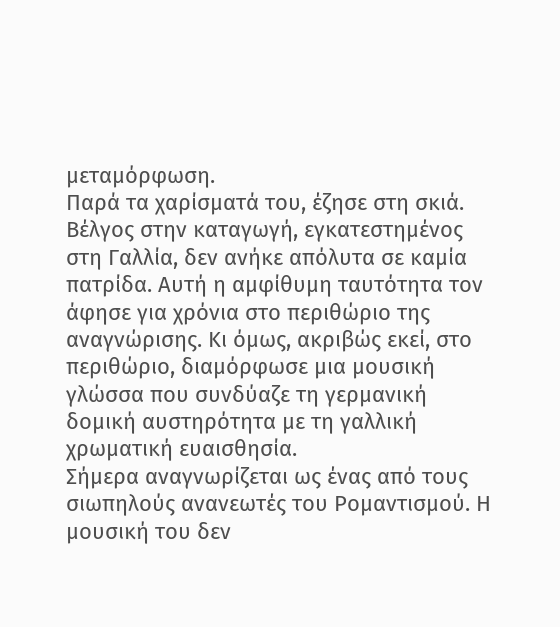μεταμόρφωση.
Παρά τα χαρίσματά του, έζησε στη σκιά. Βέλγος στην καταγωγή, εγκατεστημένος στη Γαλλία, δεν ανήκε απόλυτα σε καμία πατρίδα. Αυτή η αμφίθυμη ταυτότητα τον άφησε για χρόνια στο περιθώριο της αναγνώρισης. Κι όμως, ακριβώς εκεί, στο περιθώριο, διαμόρφωσε μια μουσική γλώσσα που συνδύαζε τη γερμανική δομική αυστηρότητα με τη γαλλική χρωματική ευαισθησία.
Σήμερα αναγνωρίζεται ως ένας από τους σιωπηλούς ανανεωτές του Ρομαντισμού. Η μουσική του δεν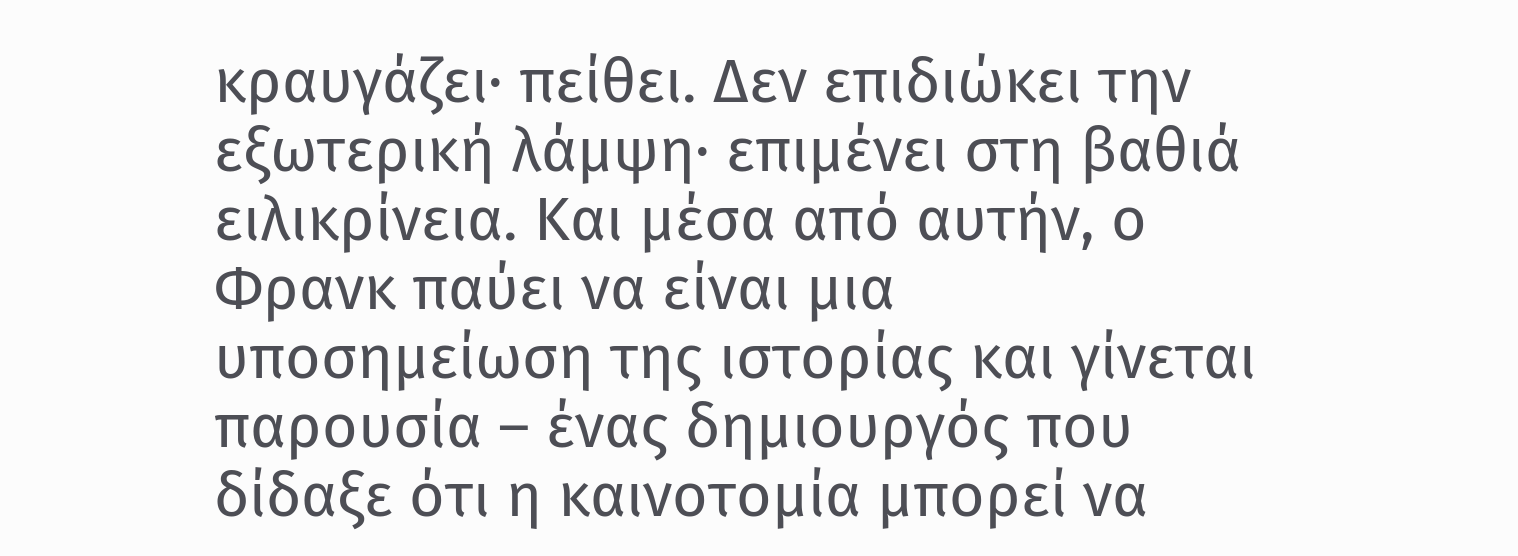κραυγάζει· πείθει. Δεν επιδιώκει την εξωτερική λάμψη· επιμένει στη βαθιά ειλικρίνεια. Και μέσα από αυτήν, ο Φρανκ παύει να είναι μια υποσημείωση της ιστορίας και γίνεται παρουσία – ένας δημιουργός που δίδαξε ότι η καινοτομία μπορεί να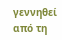γεννηθεί από τη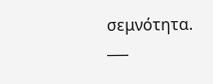σεμνότητα.
___